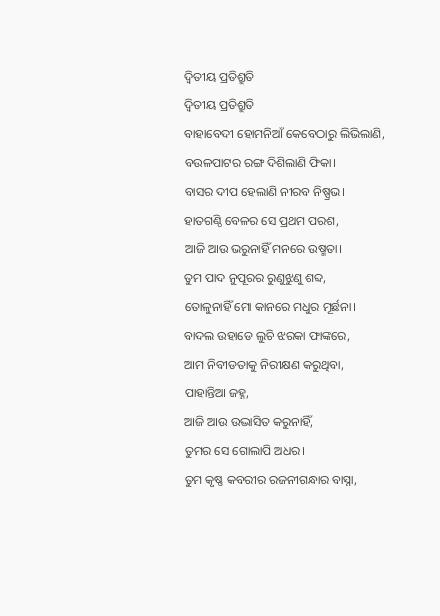ଦ୍ଵିତୀୟ ପ୍ରତିଶ୍ରୁତି
ଦ୍ଵିତୀୟ ପ୍ରତିଶ୍ରୁତି
ବାହାବେଦୀ ହୋମନିଆଁ କେବେଠାରୁ ଲିଭିଲାଣି,
ବଉଳପାଟର ରଙ୍ଗ ଦିଶିଲାଣି ଫିକା।
ବାସର ଦୀପ ହେଲାଣି ନୀରବ ନିଷ୍ପ୍ରଭ।
ହାତଗଣ୍ଠି ବେଳର ସେ ପ୍ରଥମ ପରଶ,
ଆଜି ଆଉ ଭରୁନାହିଁ ମନରେ ଉଷ୍ମତା।
ତୁମ ପାଦ ନୁପୂରର ରୁଣୁଝୁଣୁ ଶବ୍ଦ,
ତୋଳୁନାହିଁ ମୋ କାନରେ ମଧୁର ମୂର୍ଛନା।
ବାଦଲ ଉହାଡେ ଲୁଚି ଝରକା ଫାଙ୍କରେ,
ଆମ ନିବୀଡତାକୁ ନିରୀକ୍ଷଣ କରୁଥିବା,
ପାହାନ୍ତିଆ ଜହ୍ନ,
ଆଜି ଆଉ ଉଦ୍ଭାସିତ କରୁନାହିଁ,
ତୁମର ସେ ଗୋଲାପି ଅଧର।
ତୁମ କୃଷ୍ଣ କବରୀର ରଜନୀଗନ୍ଧାର ବାସ୍ନା,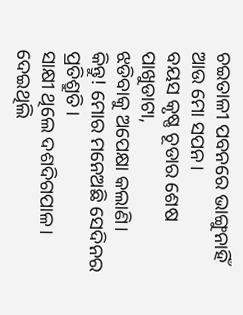ଚଇତାଳୀ ପବନରେ ଭାଙ୍ଗୁନାହିଁ ଆଉ ମୋ ସପନ।
ବୟସ କୃଷ୍ଣ ଚୂଡାର ଶେଷ ପାଖୁଡାଟା,
ଝଡିବାକୁ ଅପେକ୍ଷା କଲାଣି।
କିନ୍ତୁ! ମୋର ମନେଅଛି ସେଦିନର ପ୍ରତିଶ୍ରୁତି।
ସାକ୍ଷୀ ଥିଲେ ଦଶଦିଗପାଳ।
ଦେଇଥିଲି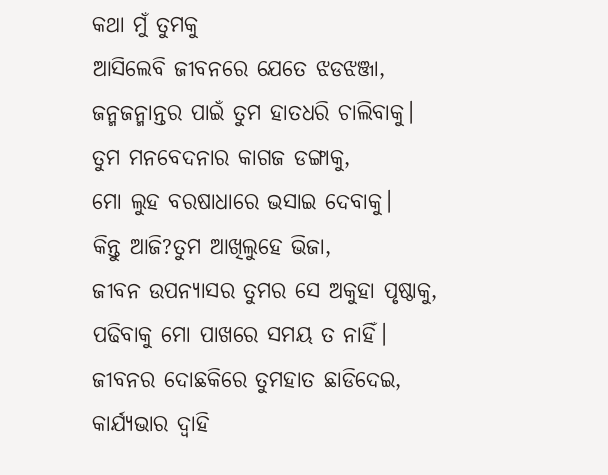କଥା ମୁଁ ତୁମକୁ
ଆସିଲେବି ଜୀବନରେ ଯେତେ ଝଡଝଞ୍ଜା,
ଜନ୍ମଜନ୍ମାନ୍ତର ପାଇଁ ତୁମ ହାତଧରି ଚାଲିବାକୁ।
ତୁମ ମନବେଦନାର କାଗଜ ଡଙ୍ଗାକୁ,
ମୋ ଲୁହ ବରଷାଧାରେ ଭସାଇ ଦେବାକୁ।
କିନ୍ତୁ ଆଜି?ତୁମ ଆଖିଲୁହେ ଭିଜା,
ଜୀବନ ଉପନ୍ୟାସର ତୁମର ସେ ଅକୁହା ପୃଷ୍ଠାକୁ,
ପଢିବାକୁ ମୋ ପାଖରେ ସମୟ ତ ନାହିଁ।
ଜୀବନର ଦୋଛକିରେ ତୁମହାତ ଛାଡିଦେଇ,
କାର୍ଯ୍ୟଭାର ଦ୍ଵାହି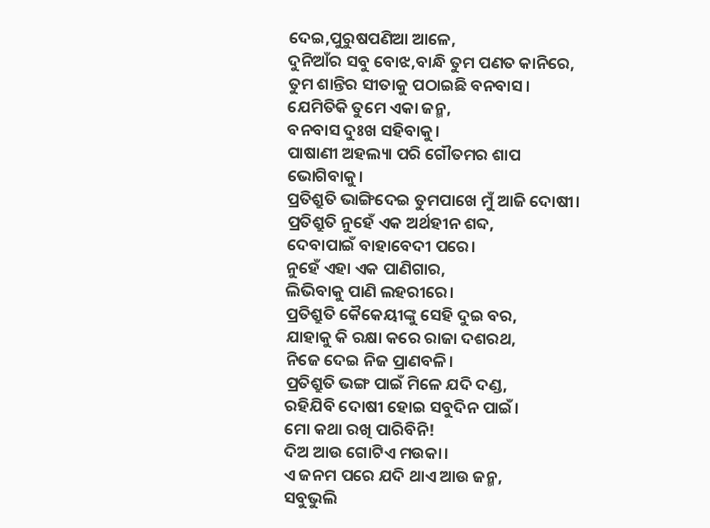ଦେଇ,ପୁରୁଷପଣିଆ ଆଳେ,
ଦୁନିଆଁର ସବୁ ବୋଝ,ବାନ୍ଧି ତୁମ ପଣତ କାନିରେ,
ତୁମ ଶାନ୍ତିର ସୀତାକୁ ପଠାଇଛି ବନବାସ।
ଯେମିତିକି ତୁମେ ଏକା ଜନ୍ମ,
ବନବାସ ଦୁଃଖ ସହିବାକୁ।
ପାଷାଣୀ ଅହଲ୍ୟା ପରି ଗୌତମର ଶାପ ଭୋଗିବାକୁ।
ପ୍ରତିଶ୍ରୁତି ଭାଙ୍ଗିଦେଇ ତୁମପାଖେ ମୁଁ ଆଜି ଦୋଷୀ।
ପ୍ରତିଶ୍ରୁତି ନୁହେଁ ଏକ ଅର୍ଥହୀନ ଶବ୍ଦ,
ଦେବାପାଇଁ ବାହାବେଦୀ ପରେ।
ନୁହେଁ ଏହା ଏକ ପାଣିଗାର,
ଲିଭିବାକୁ ପାଣି ଲହରୀରେ।
ପ୍ରତିଶ୍ରୁତି କୈକେୟୀଙ୍କୁ ସେହି ଦୁଇ ବର,
ଯାହାକୁ କି ରକ୍ଷା କରେ ରାଜା ଦଶରଥ,
ନିଜେ ଦେଇ ନିଜ ପ୍ରାଣବଳି।
ପ୍ରତିଶ୍ରୁତି ଭଙ୍ଗ ପାଇଁ ମିଳେ ଯଦି ଦଣ୍ଡ,
ରହିଯିବି ଦୋଷୀ ହୋଇ ସବୁଦିନ ପାଇଁ।
ମୋ କଥା ରଖି ପାରିବିନି!
ଦିଅ ଆଉ ଗୋଟିଏ ମଉକା।
ଏ ଜନମ ପରେ ଯଦି ଥାଏ ଆଉ ଜନ୍ମ,
ସବୁଭୁଲି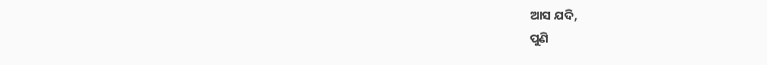ଆସ ଯଦି,
ପୁଣି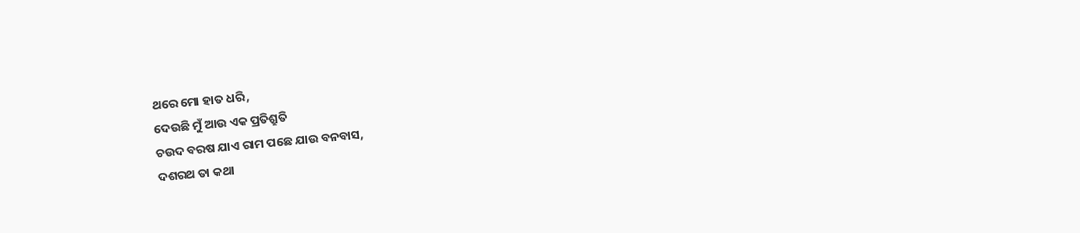ଥରେ ମୋ ହାତ ଧରି,
ଦେଉଛି ମୁଁ ଆଉ ଏକ ପ୍ରତିଶ୍ରୁତି
ଚଉଦ ବରଷ ଯାଏ ରାମ ପଛେ ଯାଉ ବନବାସ,
ଦଶରଥ ତା କଥା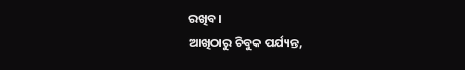ରଖିବ।
ଆଖିଠାରୁ ଚିବୁକ ପର୍ଯ୍ୟନ୍ତ,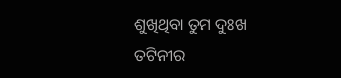ଶୁଖିଥିବା ତୁମ ଦୁଃଖ ତଟିନୀର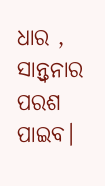ଧାର ,
ସାନ୍ତ୍ଵନାର ପରଶ ପାଇବ।